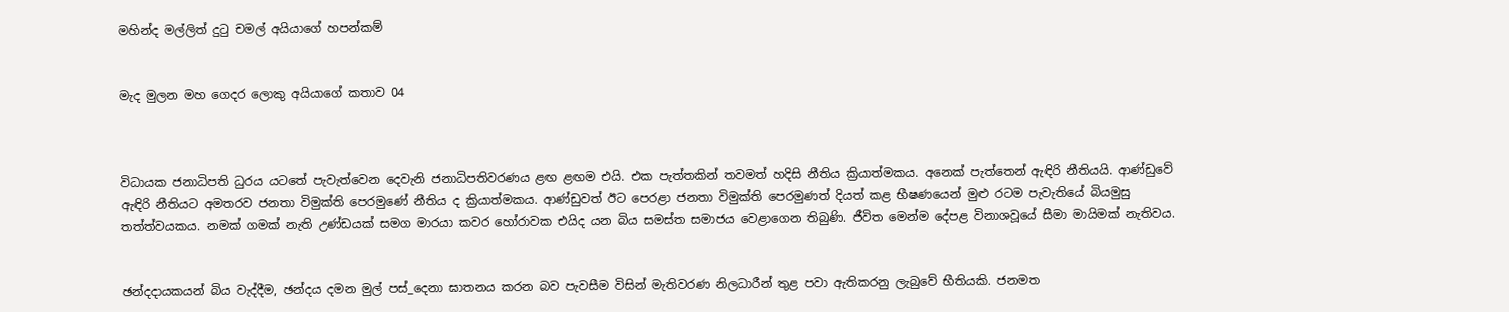මහින්ද මල්ලිත් දුටු චමල් අයියාගේ හපන්කම්


මැද මුලන මහ ගෙදර ලොකු අයියාගේ කතාව 04



විධායක ජනාධිපති ධුරය යටතේ පැවැත්වෙන දෙවැනි ජනාධිපතිවරණය ළඟ ළඟම එයි. එක පැත්තකින් තවමත් හදිසි නීතිය ක්‍රියාත්මකය. අනෙක් පැත්තෙන් ඇඳිරි නීතියයි. ආණ්ඩුවේ ඇඳිරි නීතියට අමතරව ජනතා විමුක්ති පෙරමුණේ නීතිය ද ක්‍රියාත්මකය. ආණ්ඩුවත් ඊට පෙරළා ජනතා විමුක්ති පෙරමුණත් දියත් කළ භීෂණයෙන් මුළු රටම පැවැතියේ බියමුසු  තත්ත්වයකය. නමක් ගමක් නැති උණ්ඩයක් සමග මාරයා කවර හෝරාවක එයිද යන බිය සමස්ත සමාජය වෙළාගෙන තිබුණි. ජීවිත මෙන්ම දේපළ විනාශවූයේ සීමා මායිමක් නැතිවය.


ඡන්දදායකයන් බිය වැද්දීම, ඡන්දය දමන මුල් පස්_දෙනා ඝාතනය කරන බව පැවසීම විසින් මැතිවරණ නිලධාරීන් තුළ පවා ඇතිකරනු ලැබුවේ භීතියකි. ජනමත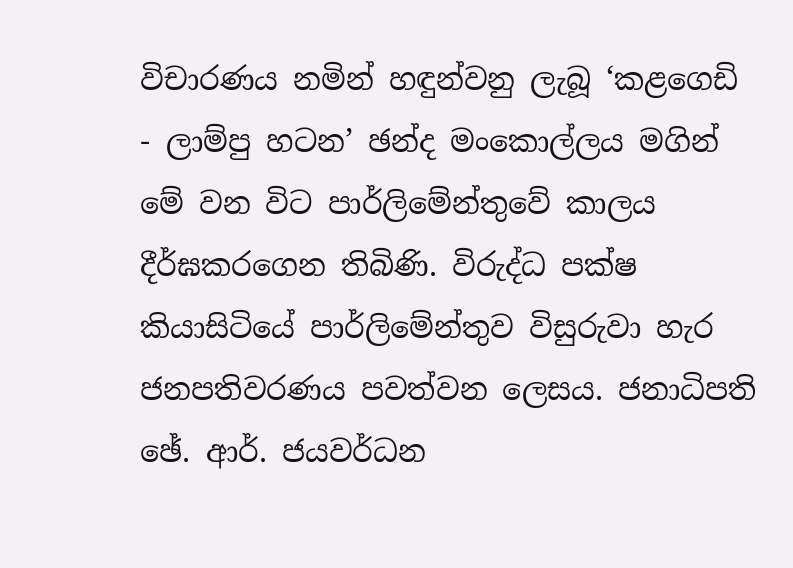විචාරණය නමින් හඳුන්වනු ලැබූ ‘කළගෙඩි - ලාම්පු හටන’ ඡන්ද මංකොල්ලය මගින් මේ වන විට පාර්ලිමේන්තුවේ කාලය දීර්ඝකරගෙන තිබිණි. විරුද්ධ පක්ෂ කියාසිටියේ පාර්ලිමේන්තුව විසුරුවා හැර ජනපතිවරණය පවත්වන ලෙසය. ජනාධිපති ඡේ. ආර්. ජයවර්ධන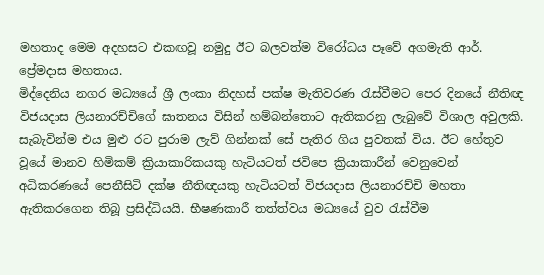මහතාද මෙම අදහසට එකඟවූ නමුදු ඊට බලවත්ම විරෝධය පෑවේ අගමැති ආර්. ප්‍රේමදාස මහතාය.
මිද්දෙනිය නගර මධ්‍යයේ ශ්‍රී ලංකා නිදහස් පක්ෂ මැතිවරණ රැස්වීමට පෙර දිනයේ නීතිඥ විජයදාස ලියනාරච්චිගේ ඝාතනය විසින් හම්බන්තොට ඇතිකරනු ලැබුවේ විශාල අවුලකි. සැබැවින්ම එය මුළු රට පුරාම ලැව් ගින්නක් සේ පැතිර ගිය පුවතක් විය. ඊට හේතුව වූයේ මානව හිමිකම් ක්‍රියාකාරිකයකු හැටියටත් ජවිපෙ ක්‍රියාකාරීන් වෙනුවෙන් අධිකරණයේ පෙනීසිටි දක්ෂ නීතිඥයකු හැටියටත් විජයදාස ලියනාරච්චි මහතා ඇතිකරගෙන තිබූ ප්‍රසිද්ධියයි. භීෂණකාරී තත්ත්වය මධ්‍යයේ වුව රැස්වීම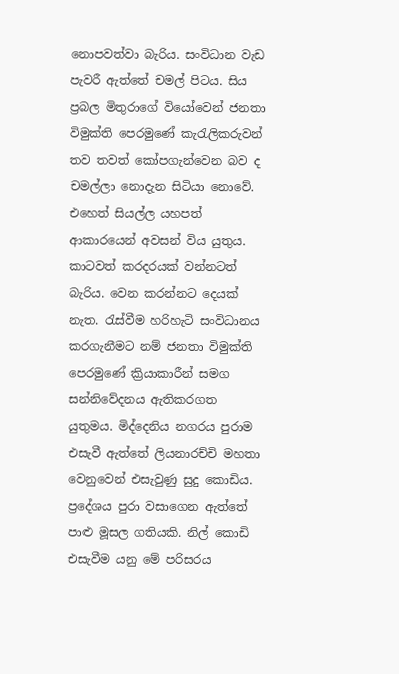නොපවත්වා බැරිය. සංවිධාන වැඩ පැවරී ඇත්තේ චමල් පිටය. සිය ප්‍රබල මිතුරාගේ වියෝවෙන් ජනතා විමුක්ති පෙරමුණේ කැරැලිකරුවන් තව තවත් කෝපගැන්වෙන බව ද චමල්ලා නොදැන සිටියා නොවේ. එහෙත් සියල්ල යහපත් ආකාරයෙන් අවසන් විය යුතුය. කාටවත් කරදරයක් වන්නටත් බැරිය. වෙන කරන්නට දෙයක් නැත. රැස්වීම හරිහැටි සංවිධානය කරගැනීමට නම් ජනතා විමුක්ති පෙරමුණේ ක්‍රියාකාරීන් සමග සන්නිවේදනය ඇතිකරගත යුතුමය. මිද්දෙනිය නගරය පුරාම එසැවී ඇත්තේ ලියනාරච්චි මහතා වෙනුවෙන් එසැවුණු සුදු කොඩිය.
ප්‍රදේශය පුරා වසාගෙන ඇත්තේ පාළු මූසල ගතියකි. නිල් කොඩි එසැවීම යනු මේ පරිසරය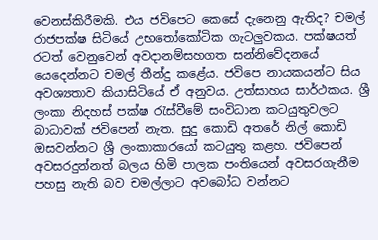වෙනස්කිරීමකි. එය ජවිපෙට කෙසේ දැනෙනු ඇතිද? චමල් රාජපක්ෂ සිටියේ උභතෝකෝටික ගැටලුවකය. පක්ෂයත් රටත් වෙනුවෙන් අවදානම්සහගත සන්නිවේදනයේ යෙදෙන්නට චමල් තීන්දු කළේය. ජවිපෙ නායකයන්ට සිය අවශ්‍යතාව කියාසිටියේ ඒ අනුවය. උත්සාහය සාර්ථකය. ශ්‍රී ලංකා නිදහස් පක්ෂ රැස්වීමේ සංවිධාන කටයුතුවලට බාධාවක් ජවිපෙන් නැත. සුදු කොඩි අතරේ නිල් කොඩි ඔසවන්නට ශ්‍රී ලංකාකාරයෝ කටයුතු කළහ. ජවිපෙන් අවසරදුන්නත් බලය හිමි පාලක පංතියෙන් අවසරගැනීම පහසු නැති බව චමල්ලාට අවබෝධ වන්නට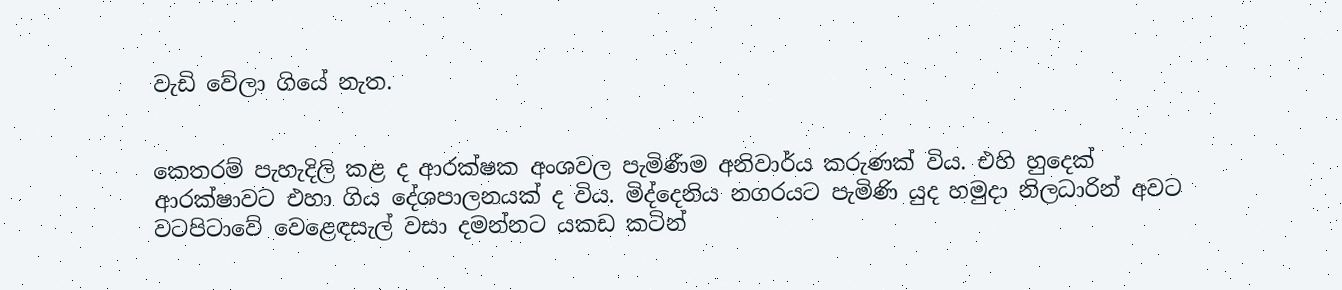වැඩි වේලා ගියේ නැත.


කෙතරම් පැහැදිලි කළ ද ආරක්ෂක අංශවල පැමිණීම අනිවාර්ය කරුණක් විය. එහි හුදෙක් ආරක්ෂාවට එහා ගිය දේශපාලනයක් ද විය. මිද්දෙනිය නගරයට පැමිණි යුද හමුදා නිලධාරින් අවට වටපිටාවේ වෙළෙඳසැල් වසා දමන්නට යකඩ කටින්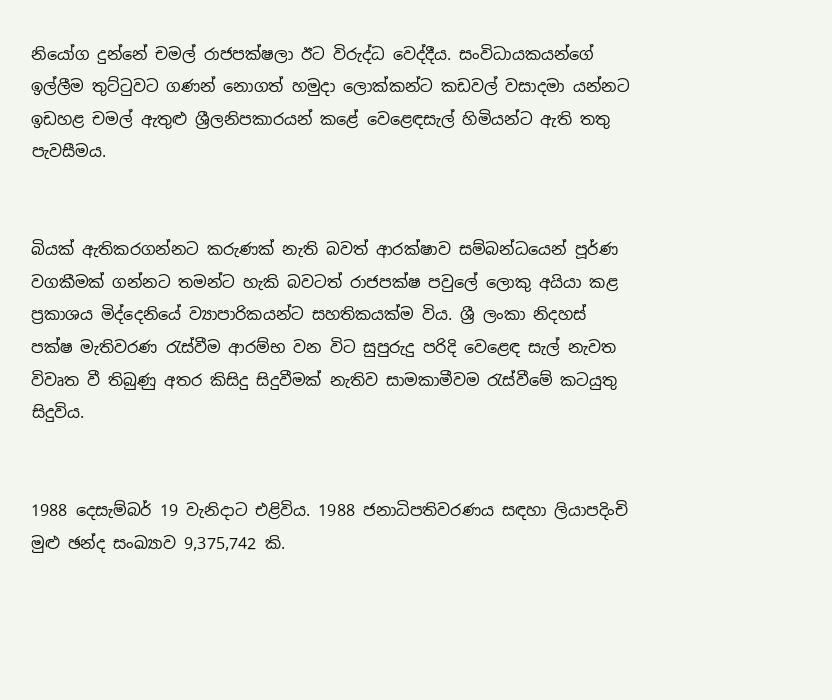නියෝග දුන්නේ චමල් රාජපක්ෂලා ඊට විරුද්ධ වෙද්දීය. සංවිධායකයන්ගේ ඉල්ලීම තුට්ටුවට ගණන් නොගත් හමුදා ලොක්කන්ට කඩවල් වසාදමා යන්නට ඉඩහළ චමල් ඇතුළු ශ්‍රීලනිපකාරයන් කළේ වෙළෙඳසැල් හිමියන්ට ඇති තතු පැවසීමය.


බියක් ඇතිකරගන්නට කරුණක් නැති බවත් ආරක්ෂාව සම්බන්ධයෙන් පූර්ණ වගකීමක් ගන්නට තමන්ට හැකි බවටත් රාජපක්ෂ පවුලේ ලොකු අයියා කළ ප්‍රකාශය මිද්දෙනියේ ව්‍යාපාරිකයන්ට සහතිකයක්ම විය. ශ්‍රී ලංකා නිදහස් පක්ෂ මැතිවරණ රැස්වීම ආරම්භ වන විට සුපුරුදු පරිදි වෙළෙඳ සැල් නැවත විවෘත වී තිබුණු අතර කිසිදු සිදුවීමක් නැතිව සාමකාමීවම රැස්වීමේ කටයුතු සිදුවිය.


1988 දෙසැම්බර් 19 වැනිදාට එළිවිය. 1988 ජනාධිපතිවරණය සඳහා ලියාපදිංචි මුළු ඡන්ද සංඛ්‍යාව 9,375,742 කි.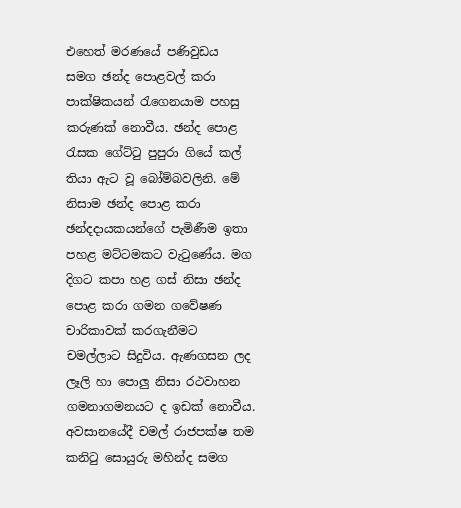එහෙත් මරණයේ පණිවුඩය සමග ඡන්ද පොළවල් කරා පාක්ෂිකයන් රැගෙනයාම පහසු කරුණක් නොවීය. ඡන්ද පොළ රැසක ගේට්ටු පුපුරා ගියේ කල් තියා ඇට වූ බෝම්බවලිනි. මේ නිසාම ඡන්ද පොළ කරා ඡන්දදායකයන්ගේ පැමිණීම ඉතා පහළ මට්ටමකට වැටුණේය. මග දිගට කපා හළ ගස් නිසා ඡන්ද පොළ කරා ගමන ගවේෂණ චාරිකාවක් කරගැනීමට චමල්ලාට සිදුවිය. ඇණගසන ලද ලෑලි හා පොලු නිසා රථවාහන ගමනාගමනයට ද ඉඩක් නොවීය. අවසානයේදී චමල් රාජපක්ෂ තම කනිටු සොයුරු මහින්ද සමග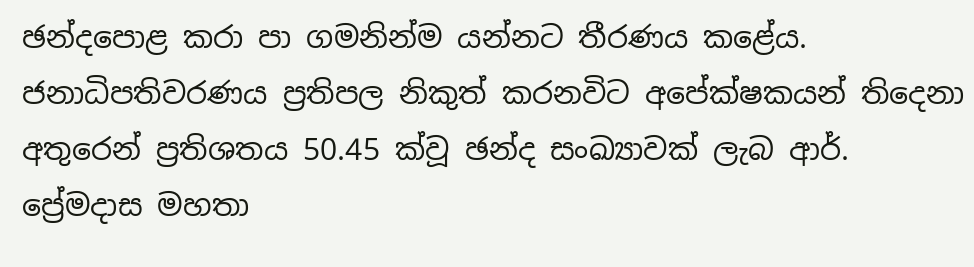ඡන්දපොළ කරා පා ගමනින්ම යන්නට තීරණය කළේය.
ජනාධිපතිවරණය ප්‍රතිපල නිකුත් කරනවිට අපේක්ෂකයන් තිදෙනා අතුරෙන් ප්‍රතිශතය 50.45 ක්වූ ඡන්ද සංඛ්‍යාවක් ලැබ ආර්. ප්‍රේමදාස මහතා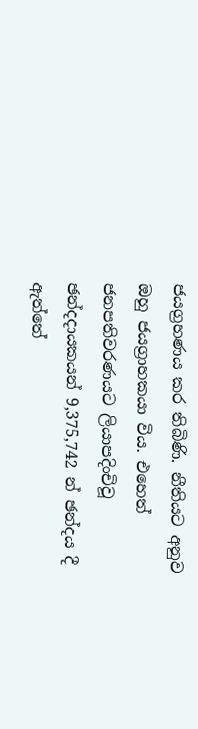ජයග්‍රහණය කර තිබිණි. නීතියට අනුව ඔහු ජයග්‍රාහකයා විය. එහෙත් ජනපතිවරණයට ලියාපදිංචිවූ ඡන්දදායකයන් 9,375,742 න් ඡන්දය දී ඇත්තේ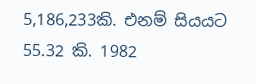5,186,233කි. එනම් සියයට 55.32 කි. 1982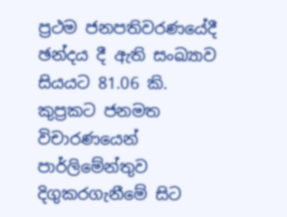ප්‍රථම ජනපතිවරණයේදී ඡන්දය දී ඇති සංඛ්‍යාව සියයට 81.06 කි. කුප්‍රකට ජනමත විචාරණයෙන් පාර්ලිමේන්තුව දිගුකරගැනීමේ සිට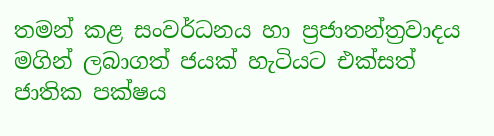තමන් කළ සංවර්ධනය හා ප්‍රජාතන්ත්‍රවාදය මගින් ලබාගත් ජයක් හැටියට එක්සත් ජාතික පක්ෂය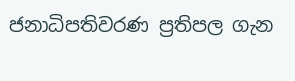ජනාධිපතිවරණ ප්‍රතිපල ගැන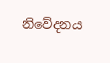නිවේදනය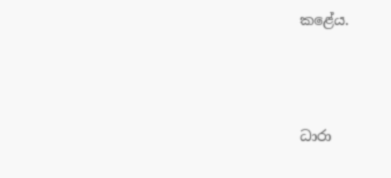කළේය.




ධාරා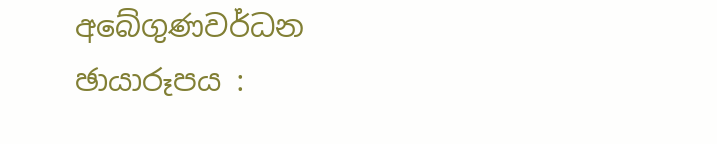අබේගුණවර්ධන
ඡායාරූපය :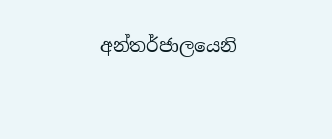අන්තර්ජාලයෙනි